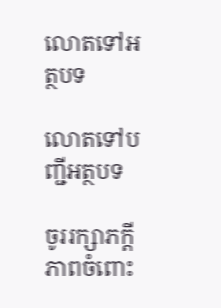លោតទៅអត្ថបទ

លោតទៅបញ្ជីអត្ថបទ

ចូររក្សាភក្ដីភាពចំពោះ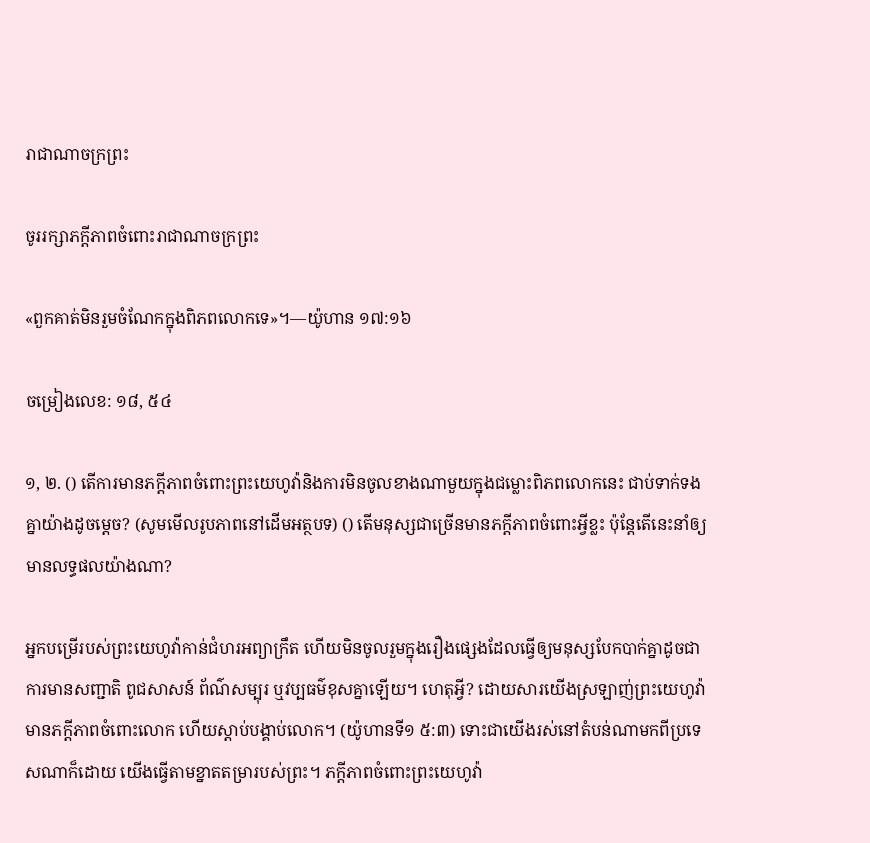រាជាណាចក្រព្រះ

ចូររក្សាភក្ដីភាពចំពោះរាជាណាចក្រព្រះ

«ពួកគាត់មិនរួមចំណែកក្នុងពិភពលោកទេ»។—យ៉ូហាន ១៧:១៦

ចម្រៀងលេខ: ១៨, ៥៤

១, ២. () តើការមានភក្ដីភាពចំពោះព្រះយេហូវ៉ានិងការមិនចូលខាងណាមួយក្នុងជម្លោះពិភពលោកនេះ ជាប់ទាក់ទងគ្នាយ៉ាងដូចម្ដេច? (សូមមើលរូបភាពនៅដើមអត្ថបទ) () តើមនុស្សជាច្រើនមានភក្ដីភាពចំពោះអ្វីខ្លះ ប៉ុន្ដែតើនេះនាំឲ្យមានលទ្ធផលយ៉ាងណា?

អ្នកបម្រើរបស់ព្រះយេហូវ៉ាកាន់ជំហរអព្យាក្រឹត ហើយមិនចូលរួមក្នុងរឿងផ្សេងដែលធ្វើឲ្យមនុស្សបែកបាក់គ្នាដូចជា ការមានសញ្ជាតិ ពូជសាសន៍ ព័ណ៌សម្បុរ ឬវប្បធម៌ខុសគ្នាឡើយ។ ហេតុអ្វី? ដោយសារយើងស្រឡាញ់ព្រះយេហូវ៉ា មានភក្ដីភាពចំពោះលោក ហើយស្តាប់បង្គាប់លោក។ (យ៉ូហានទី១ ៥:៣) ទោះជាយើងរស់នៅតំបន់ណាមកពីប្រទេសណាក៏ដោយ យើងធ្វើតាមខ្នាតតម្រារបស់ព្រះ។ ភក្ដីភាពចំពោះព្រះយេហូវ៉ា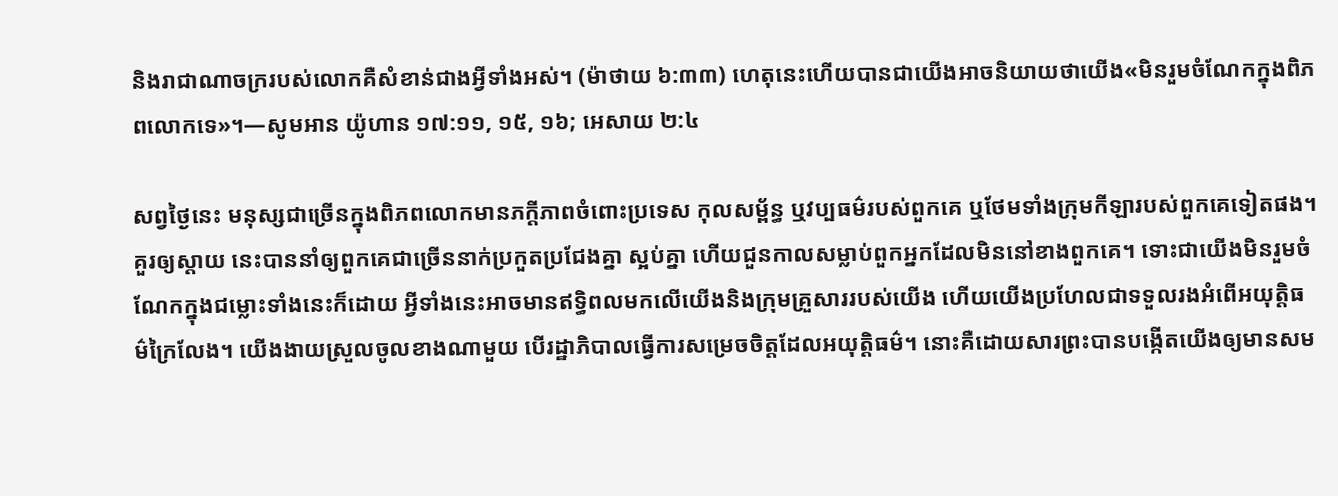និងរាជាណាចក្ររបស់លោកគឺសំខាន់ជាងអ្វីទាំងអស់។ (ម៉ាថាយ ៦:៣៣) ហេតុនេះហើយបានជាយើងអាចនិយាយថាយើង«មិនរួមចំណែកក្នុងពិភពលោកទេ»។—សូមអាន យ៉ូហាន ១៧:១១, ១៥, ១៦; អេសាយ ២:៤

សព្វថ្ងៃនេះ មនុស្សជាច្រើនក្នុងពិភពលោកមានភក្ដីភាពចំពោះប្រទេស កុលសម្ព័ន្ធ ឬវប្បធម៌របស់ពួកគេ ឬថែមទាំងក្រុមកីឡារបស់ពួកគេទៀតផង។ គួរឲ្យស្តាយ នេះបាននាំឲ្យពួកគេជាច្រើននាក់ប្រកួតប្រជែងគ្នា ស្អប់គ្នា ហើយជួនកាលសម្លាប់ពួកអ្នកដែលមិននៅខាងពួកគេ។ ទោះជាយើងមិនរួមចំណែកក្នុងជម្លោះទាំងនេះក៏ដោយ អ្វីទាំងនេះអាចមានឥទ្ធិពលមកលើយើងនិងក្រុមគ្រួសាររបស់យើង ហើយយើងប្រហែលជាទទួលរងអំពើអយុត្ដិធម៌ក្រៃលែង។ យើងងាយស្រួលចូលខាងណាមួយ បើរដ្ឋាភិបាលធ្វើការសម្រេចចិត្ដដែលអយុត្ដិធម៌។ នោះគឺដោយសារព្រះបានបង្កើតយើងឲ្យមានសម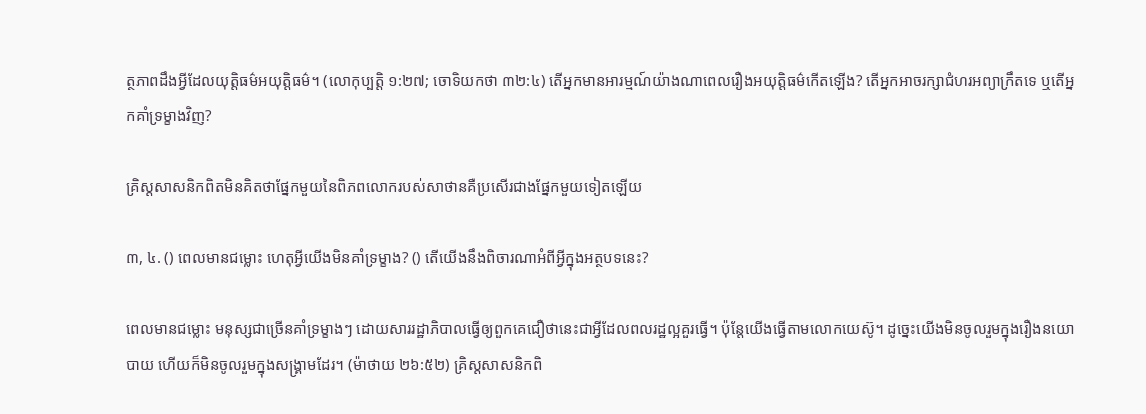ត្ថភាពដឹងអ្វីដែលយុត្ដិធម៌អយុត្ដិធម៌។ (លោកុប្បត្ដិ ១:២៧; ចោទិយកថា ៣២:៤) តើអ្នកមានអារម្មណ៍យ៉ាងណាពេលរឿងអយុត្ដិធម៌កើតឡើង? តើអ្នកអាចរក្សាជំហរអព្យាក្រឹតទេ ឬតើអ្នកគាំទ្រម្ខាងវិញ?

គ្រិស្ដសាសនិកពិតមិនគិតថាផ្នែកមួយនៃពិភពលោករបស់សាថានគឺប្រសើរជាងផ្នែកមួយទៀតឡើយ

៣, ៤. () ពេលមានជម្លោះ ហេតុអ្វីយើងមិនគាំទ្រម្ខាង? () តើយើងនឹងពិចារណាអំពីអ្វីក្នុងអត្ថបទនេះ?

ពេលមានជម្លោះ មនុស្សជាច្រើនគាំទ្រម្ខាងៗ ដោយសាររដ្ឋាភិបាលធ្វើឲ្យពួកគេជឿថានេះជាអ្វីដែលពលរដ្ឋល្អគួរធ្វើ។ ប៉ុន្ដែយើងធ្វើតាមលោកយេស៊ូ។ ដូច្នេះយើងមិនចូលរួមក្នុងរឿងនយោបាយ ហើយក៏មិនចូលរួមក្នុងសង្គ្រាមដែរ។ (ម៉ាថាយ ២៦:៥២) គ្រិស្ដសាសនិកពិ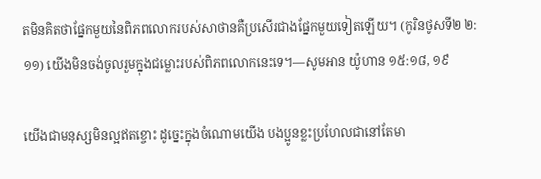តមិនគិតថាផ្នែកមួយនៃពិភពលោករបស់សាថានគឺប្រសើរជាងផ្នែកមួយទៀតឡើយ។ (កូរិនថូសទី២ ២:១១) យើងមិនចង់ចូលរួមក្នុងជម្លោះរបស់ពិភពលោកនេះទេ។—សូមអាន យ៉ូហាន ១៥:១៨, ១៩

យើងជាមនុស្សមិនល្អឥតខ្ចោះ ដូច្នេះក្នុងចំណោមយើង បងប្អូនខ្លះប្រហែលជានៅតែមា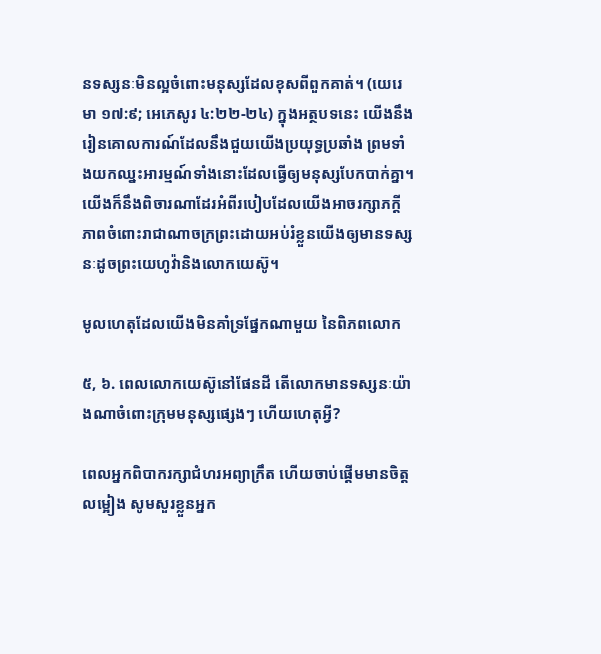នទស្សនៈមិនល្អចំពោះមនុស្សដែលខុសពីពួកគាត់។ (យេរេមា ១៧:៩; អេភេសូរ ៤:២២-២៤) ក្នុងអត្ថបទនេះ យើងនឹងរៀនគោលការណ៍ដែលនឹងជួយយើងប្រយុទ្ធប្រឆាំង ព្រមទាំងយកឈ្នះអារម្មណ៍ទាំងនោះដែលធ្វើឲ្យមនុស្សបែកបាក់គ្នា។ យើងក៏នឹងពិចារណាដែរអំពីរបៀបដែលយើងអាចរក្សាភក្ដីភាពចំពោះរាជាណាចក្រព្រះដោយអប់រំខ្លួនយើងឲ្យមានទស្សនៈដូចព្រះយេហូវ៉ានិងលោកយេស៊ូ។

មូលហេតុដែលយើងមិនគាំទ្រផ្នែកណាមួយ នៃពិភពលោក

៥, ៦. ពេលលោកយេស៊ូនៅផែនដី តើលោកមានទស្សនៈយ៉ាងណាចំពោះក្រុមមនុស្សផ្សេងៗ ហើយហេតុអ្វី?

ពេលអ្នកពិបាករក្សាជំហរអព្យាក្រឹត ហើយចាប់ផ្ដើមមានចិត្ដលម្អៀង សូមសួរខ្លួនអ្នក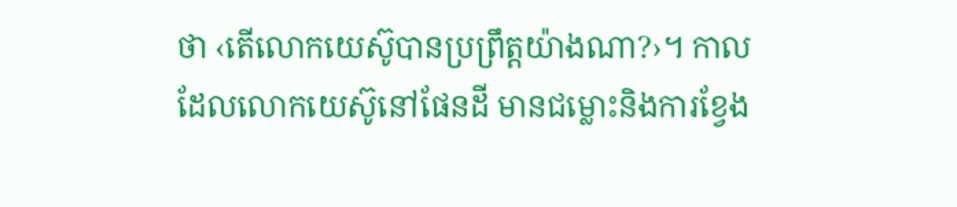ថា ‹តើលោកយេស៊ូបានប្រព្រឹត្ដយ៉ាងណា?›។ កាលដែលលោកយេស៊ូនៅផែនដី មានជម្លោះនិងការខ្វែង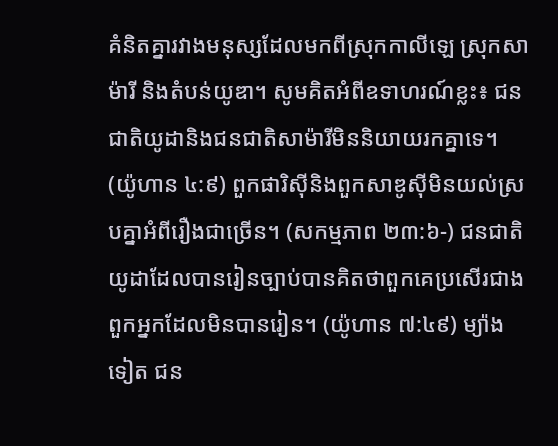គំនិតគ្នារវាងមនុស្សដែលមកពីស្រុកកាលីឡេ ស្រុកសាម៉ារី និងតំបន់យូឌា។ សូមគិតអំពីឧទាហរណ៍ខ្លះ៖ ជនជាតិយូដានិងជនជាតិសាម៉ារីមិននិយាយរកគ្នាទេ។ (យ៉ូហាន ៤:៩) ពួកផារិស៊ីនិងពួកសាឌូស៊ីមិនយល់ស្របគ្នាអំពីរឿងជាច្រើន។ (សកម្មភាព ២៣:៦-) ជនជាតិយូដាដែលបានរៀនច្បាប់បានគិតថាពួកគេប្រសើរជាងពួកអ្នកដែលមិនបានរៀន។ (យ៉ូហាន ៧:៤៩) ម្យ៉ាងទៀត ជន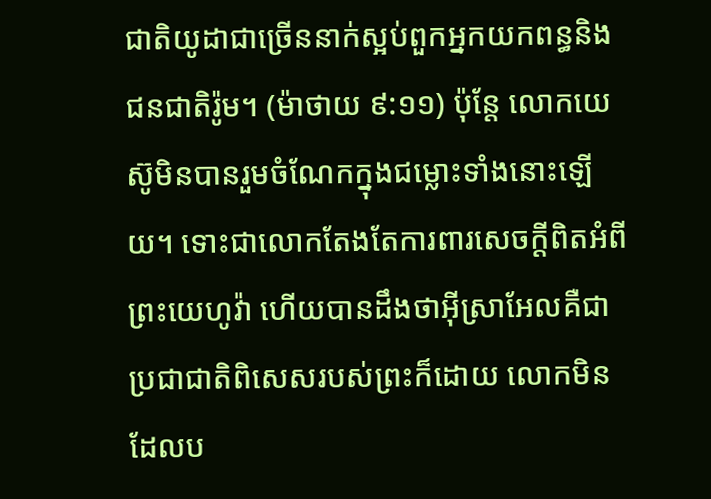ជាតិយូដាជាច្រើននាក់ស្អប់ពួកអ្នកយកពន្ធនិងជនជាតិរ៉ូម។ (ម៉ាថាយ ៩:១១) ប៉ុន្ដែ លោកយេស៊ូមិនបានរួមចំណែកក្នុងជម្លោះទាំងនោះឡើយ។ ទោះជាលោកតែងតែការពារសេចក្ដីពិតអំពីព្រះយេហូវ៉ា ហើយបានដឹងថាអ៊ីស្រាអែលគឺជាប្រជាជាតិពិសេសរបស់ព្រះក៏ដោយ លោកមិនដែលប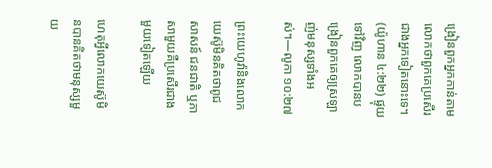ង្រៀនពួកអ្នកកាន់តាមលោកថាពួកគេប្រសើរជាងអ្នកទៀតនោះទេ។ (យ៉ូហាន ៤:២២) ផ្ទុយទៅវិញ លោកបានបង្រៀនពួកគេឲ្យស្រឡាញ់មនុស្សទាំងអស់។—លូកា ១០:២៧

ព្រះយេហូវ៉ានិងលោកយេស៊ូមិនគិតថាពូជសាសន៍ ជនជាតិ ឬភាសាមួយគឺប្រសើរជាងមួយទៀតឡើយ

ហេតុអ្វីលោកយេស៊ូមិនបានគិតថាមនុស្សមួយ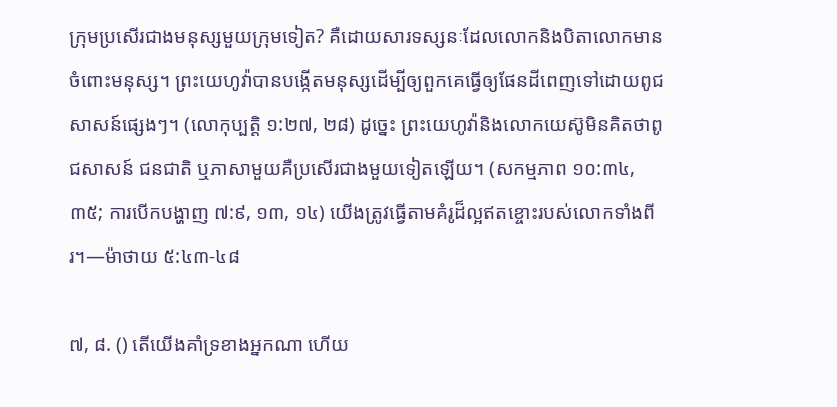ក្រុមប្រសើរជាងមនុស្សមួយក្រុមទៀត? គឺដោយសារទស្សនៈដែលលោកនិងបិតាលោកមានចំពោះមនុស្ស។ ព្រះយេហូវ៉ាបានបង្កើតមនុស្សដើម្បីឲ្យពួកគេធ្វើឲ្យផែនដីពេញទៅដោយពូជសាសន៍ផ្សេងៗ។ (លោកុប្បត្ដិ ១:២៧, ២៨) ដូច្នេះ ព្រះយេហូវ៉ានិងលោកយេស៊ូមិនគិតថាពូជសាសន៍ ជនជាតិ ឬភាសាមួយគឺប្រសើរជាងមួយទៀតឡើយ។ (សកម្មភាព ១០:៣៤, ៣៥; ការបើកបង្ហាញ ៧:៩, ១៣, ១៤) យើងត្រូវធ្វើតាមគំរូដ៏ល្អឥតខ្ចោះរបស់លោកទាំងពីរ។—ម៉ាថាយ ៥:៤៣-៤៨

៧, ៨. () តើយើងគាំទ្រខាងអ្នកណា ហើយ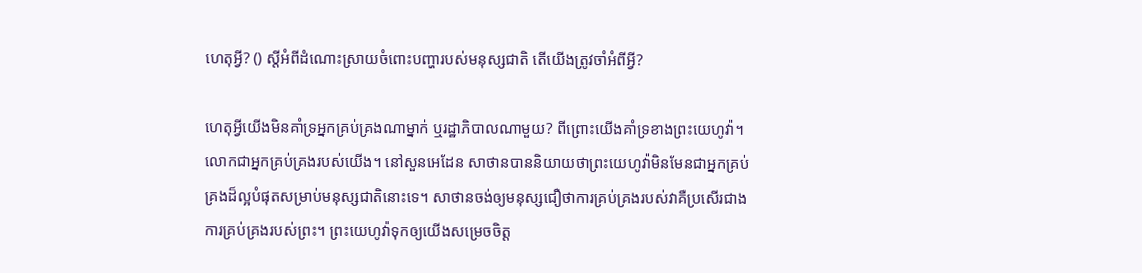ហេតុអ្វី? () ស្ដីអំពីដំណោះស្រាយចំពោះបញ្ហារបស់មនុស្សជាតិ តើយើងត្រូវចាំអំពីអ្វី?

ហេតុអ្វីយើងមិនគាំទ្រអ្នកគ្រប់គ្រងណាម្នាក់ ឬរដ្ឋាភិបាលណាមួយ? ពីព្រោះយើងគាំទ្រខាងព្រះយេហូវ៉ា។ លោកជាអ្នកគ្រប់គ្រងរបស់យើង។ នៅសួនអេដែន សាថានបាននិយាយថាព្រះយេហូវ៉ាមិនមែនជាអ្នកគ្រប់គ្រងដ៏ល្អបំផុតសម្រាប់មនុស្សជាតិនោះទេ។ សាថានចង់ឲ្យមនុស្សជឿថាការគ្រប់គ្រងរបស់វាគឺប្រសើរជាងការគ្រប់គ្រងរបស់ព្រះ។ ព្រះយេហូវ៉ាទុកឲ្យយើងសម្រេចចិត្ដ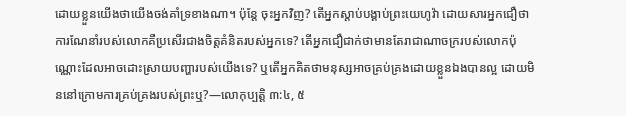ដោយខ្លួនយើងថាយើងចង់គាំទ្រខាងណា។ ប៉ុន្ដែ ចុះអ្នកវិញ? តើអ្នកស្តាប់បង្គាប់ព្រះយេហូវ៉ា ដោយសារអ្នកជឿថាការណែនាំរបស់លោកគឺប្រសើរជាងចិត្ដគំនិតរបស់អ្នកទេ? តើអ្នកជឿជាក់ថាមានតែរាជាណាចក្ររបស់លោកប៉ុណ្ណោះដែលអាចដោះស្រាយបញ្ហារបស់យើងទេ? ឬតើអ្នកគិតថាមនុស្សអាចគ្រប់គ្រងដោយខ្លួនឯងបានល្អ ដោយមិននៅក្រោមការគ្រប់គ្រងរបស់ព្រះឬ?—លោកុប្បត្ដិ ៣:៤, ៥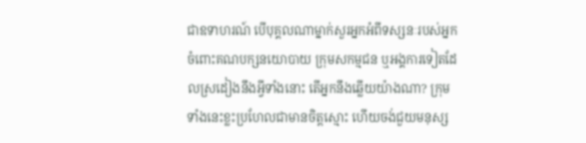ជាឧទាហរណ៍ បើបុគ្គលណាម្នាក់សួរអ្នកអំពីទស្សនៈរបស់អ្នកចំពោះគណបក្សនយោបាយ ក្រុមសកម្មជន ឬអង្គការទៀតដែលស្រដៀងនឹងអ្វីទាំងនោះ តើអ្នកនឹងឆ្លើយយ៉ាងណា? ក្រុមទាំងនេះខ្លះប្រហែលជាមានចិត្ដស្មោះ ហើយចង់ជួយមនុស្ស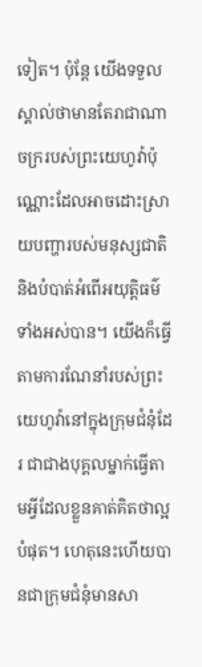ទៀត។ ប៉ុន្ដែ យើងទទួលស្គាល់ថាមានតែរាជាណាចក្ររបស់ព្រះយេហូវ៉ាប៉ុណ្ណោះដែលអាចដោះស្រាយបញ្ហារបស់មនុស្សជាតិនិងបំបាត់អំពើអយុត្ដិធម៌ទាំងអស់បាន។ យើងក៏ធ្វើតាមការណែនាំរបស់ព្រះយេហូវ៉ានៅក្នុងក្រុមជំនុំដែរ ជាជាងបុគ្គលម្នាក់ធ្វើតាមអ្វីដែលខ្លួនគាត់គិតថាល្អបំផុត។ ហេតុនេះហើយបានជាក្រុមជំនុំមានសា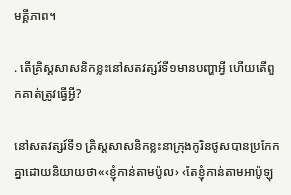មគ្គីភាព។

. តើគ្រិស្ដសាសនិកខ្លះនៅសតវត្សរ៍ទី១មានបញ្ហាអ្វី ហើយតើពួកគាត់ត្រូវធ្វើអ្វី?

នៅសតវត្សរ៍ទី១ គ្រិស្ដសាសនិកខ្លះនាក្រុងកូរិនថូសបានប្រកែកគ្នាដោយនិយាយថា«‹ខ្ញុំកាន់តាមប៉ូល› ‹តែខ្ញុំកាន់តាមអាប៉ូឡុ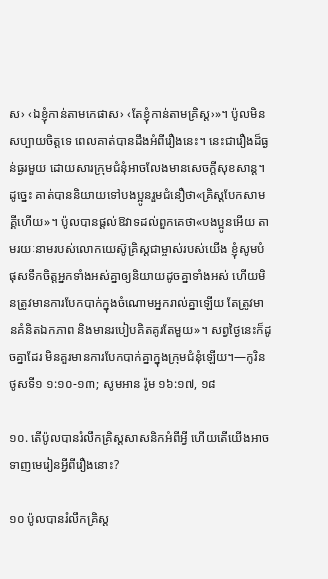ស› ‹ឯខ្ញុំកាន់តាមកេផាស› ‹តែខ្ញុំកាន់តាមគ្រិស្ដ›»។ ប៉ូលមិនសប្បាយចិត្ដទេ ពេលគាត់បានដឹងអំពីរឿងនេះ។ នេះជារឿងដ៏ធ្ងន់ធ្ងរមួយ ដោយសារក្រុមជំនុំអាចលែងមានសេចក្ដីសុខសាន្ដ។ ដូច្នេះ គាត់បាននិយាយទៅបងប្អូនរួមជំនឿថា«គ្រិស្ដបែកសាមគ្គីហើយ»។ ប៉ូលបានផ្ដល់ឱវាទដល់ពួកគេថា«បងប្អូនអើយ តាមរយៈនាមរបស់លោកយេស៊ូគ្រិស្ដជាម្ចាស់របស់យើង ខ្ញុំសូមបំផុសទឹកចិត្ដអ្នកទាំងអស់គ្នាឲ្យនិយាយដូចគ្នាទាំងអស់ ហើយមិនត្រូវមានការបែកបាក់ក្នុងចំណោមអ្នករាល់គ្នាឡើយ តែត្រូវមានគំនិតឯកភាព និងមានរបៀបគិតគូរតែមួយ»។ សព្វថ្ងៃនេះក៏ដូចគ្នាដែរ មិនគួរមានការបែកបាក់គ្នាក្នុងក្រុមជំនុំឡើយ។—កូរិនថូសទី១ ១:១០-១៣; សូមអាន រ៉ូម ១៦:១៧, ១៨

១០. តើប៉ូលបានរំលឹកគ្រិស្ដសាសនិកអំពីអ្វី ហើយតើយើងអាចទាញមេរៀនអ្វីពីរឿងនោះ?

១០ ប៉ូលបានរំលឹកគ្រិស្ដ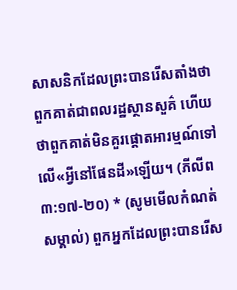សាសនិកដែលព្រះបានរើសតាំងថាពួកគាត់ជាពលរដ្ឋស្ថានសួគ៌ ហើយថាពួកគាត់មិនគួរផ្ដោតអារម្មណ៍ទៅលើ«អ្វីនៅផែនដី»ឡើយ។ (ភីលីព ៣:១៧-២០) * (សូមមើលកំណត់សម្គាល់) ពួកអ្នកដែលព្រះបានរើស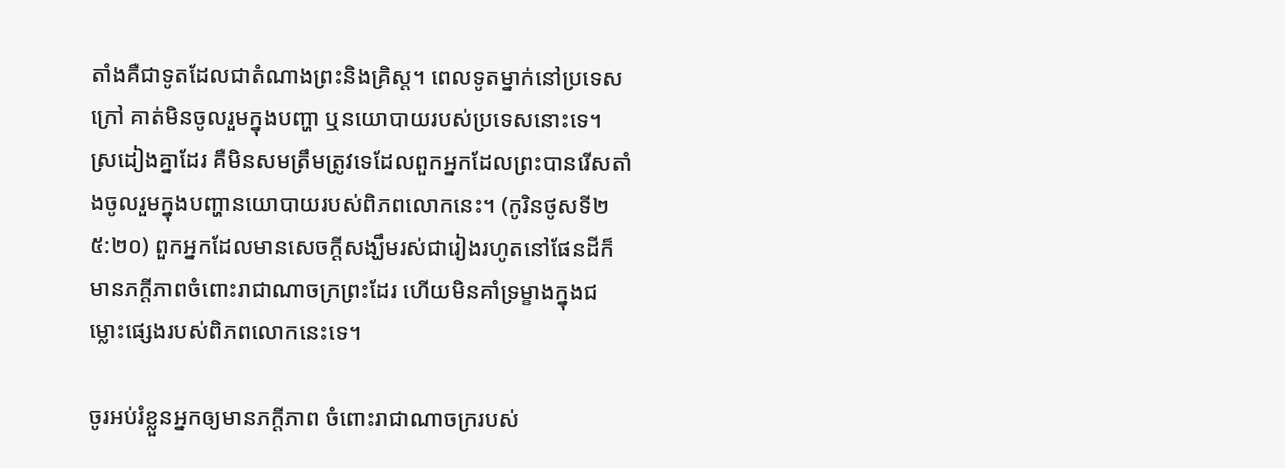តាំងគឺជាទូតដែលជាតំណាងព្រះនិងគ្រិស្ដ។ ពេលទូតម្នាក់នៅប្រទេសក្រៅ គាត់មិនចូលរួមក្នុងបញ្ហា ឬនយោបាយរបស់ប្រទេសនោះទេ។ ស្រដៀងគ្នាដែរ គឺមិនសមត្រឹមត្រូវទេដែលពួកអ្នកដែលព្រះបានរើសតាំងចូលរួមក្នុងបញ្ហានយោបាយរបស់ពិភពលោកនេះ។ (កូរិនថូសទី២ ៥:២០) ពួកអ្នកដែលមានសេចក្ដីសង្ឃឹមរស់ជារៀងរហូតនៅផែនដីក៏មានភក្ដីភាពចំពោះរាជាណាចក្រព្រះដែរ ហើយមិនគាំទ្រម្ខាងក្នុងជម្លោះផ្សេងរបស់ពិភពលោកនេះទេ។

ចូរអប់រំខ្លួនអ្នកឲ្យមានភក្ដីភាព ចំពោះរាជាណាចក្ររបស់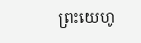ព្រះយេហូ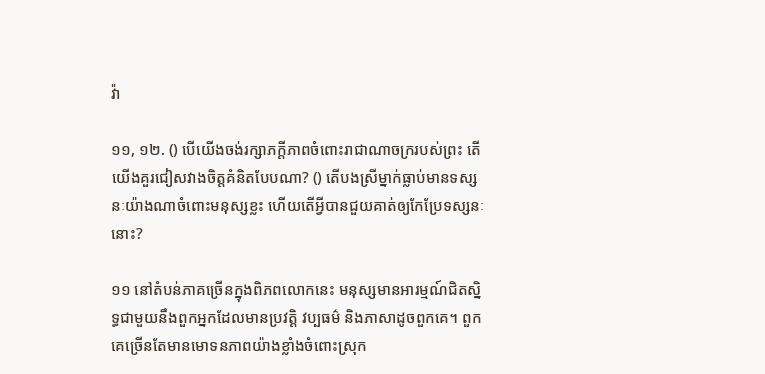វ៉ា

១១, ១២. () បើយើងចង់រក្សាភក្ដីភាពចំពោះរាជាណាចក្ររបស់ព្រះ តើយើងគួរជៀសវាងចិត្ដគំនិតបែបណា? () តើបងស្រីម្នាក់ធ្លាប់មានទស្សនៈយ៉ាងណាចំពោះមនុស្សខ្លះ ហើយតើអ្វីបានជួយគាត់ឲ្យកែប្រែទស្សនៈនោះ?

១១ នៅតំបន់ភាគច្រើនក្នុងពិភពលោកនេះ មនុស្សមានអារម្មណ៍ជិតស្និទ្ធជាមួយនឹងពួកអ្នកដែលមានប្រវត្ដិ វប្បធម៌ និងភាសាដូចពួកគេ។ ពួកគេច្រើនតែមានមោទនភាពយ៉ាងខ្លាំងចំពោះស្រុក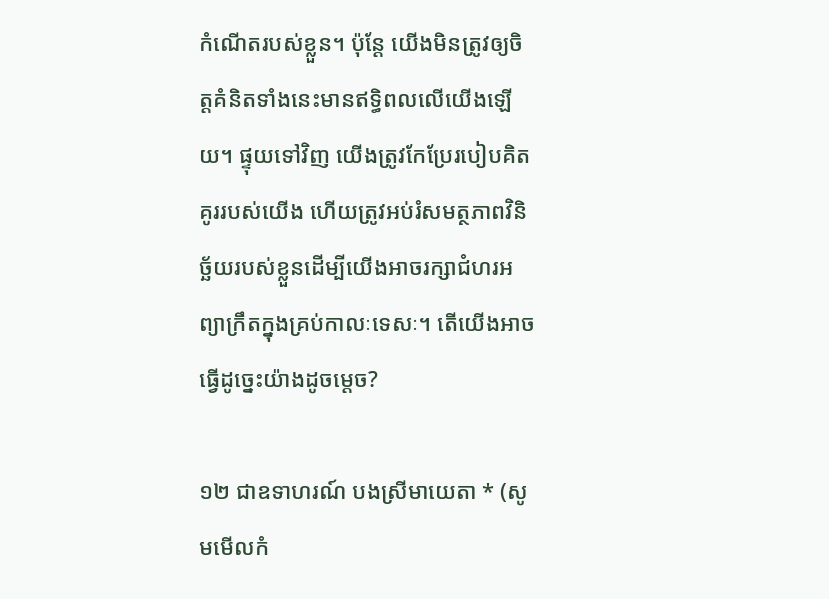កំណើតរបស់ខ្លួន។ ប៉ុន្ដែ យើងមិនត្រូវឲ្យចិត្ដគំនិតទាំងនេះមានឥទ្ធិពលលើយើងឡើយ។ ផ្ទុយទៅវិញ យើងត្រូវកែប្រែរបៀបគិតគូររបស់យើង ហើយត្រូវអប់រំសមត្ថភាពវិនិច្ឆ័យរបស់ខ្លួនដើម្បីយើងអាចរក្សាជំហរអព្យាក្រឹតក្នុងគ្រប់កាលៈទេសៈ។ តើយើងអាចធ្វើដូច្នេះយ៉ាងដូចម្ដេច?

១២ ជាឧទាហរណ៍ បងស្រីមាយេតា * (សូមមើលកំ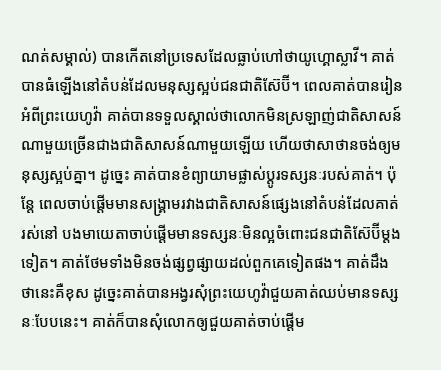ណត់សម្គាល់) បានកើតនៅប្រទេសដែលធ្លាប់ហៅថាយូហ្គោស្លាវី។ គាត់បានធំឡើងនៅតំបន់ដែលមនុស្សស្អប់ជនជាតិស៊ែប៊ី។ ពេលគាត់បានរៀនអំពីព្រះយេហូវ៉ា គាត់បានទទួលស្គាល់ថាលោកមិនស្រឡាញ់ជាតិសាសន៍ណាមួយច្រើនជាងជាតិសាសន៍ណាមួយឡើយ ហើយថាសាថានចង់ឲ្យមនុស្សស្អប់គ្នា។ ដូច្នេះ គាត់បានខំព្យាយាមផ្លាស់ប្ដូរទស្សនៈរបស់គាត់។ ប៉ុន្ដែ ពេលចាប់ផ្ដើមមានសង្គ្រាមរវាងជាតិសាសន៍ផ្សេងនៅតំបន់ដែលគាត់រស់នៅ បងមាយេតាចាប់ផ្ដើមមានទស្សនៈមិនល្អចំពោះជនជាតិស៊ែប៊ីម្ដងទៀត។ គាត់ថែមទាំងមិនចង់ផ្សព្វផ្សាយដល់ពួកគេទៀតផង។ គាត់ដឹងថានេះគឺខុស ដូច្នេះគាត់បានអង្វរសុំព្រះយេហូវ៉ាជួយគាត់ឈប់មានទស្សនៈបែបនេះ។ គាត់ក៏បានសុំលោកឲ្យជួយគាត់ចាប់ផ្ដើម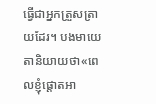ធ្វើជាអ្នកត្រួសត្រាយដែរ។ បងមាយេតានិយាយថា«ពេលខ្ញុំផ្ដោតអា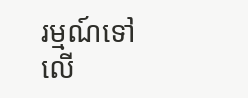រម្មណ៍ទៅលើ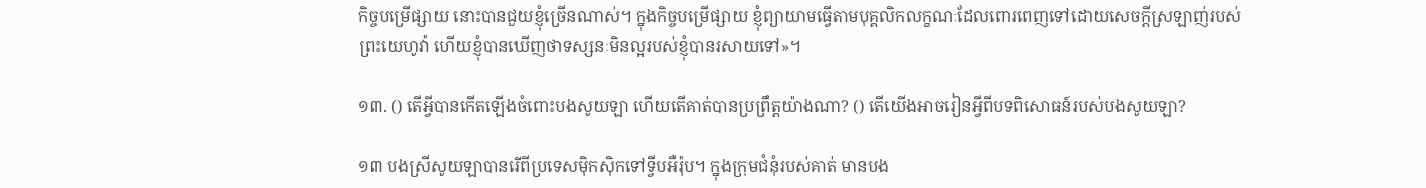កិច្ចបម្រើផ្សាយ នោះបានជួយខ្ញុំច្រើនណាស់។ ក្នុងកិច្ចបម្រើផ្សាយ ខ្ញុំព្យាយាមធ្វើតាមបុគ្គលិកលក្ខណៈដែលពោរពេញទៅដោយសេចក្ដីស្រឡាញ់របស់ព្រះយេហូវ៉ា ហើយខ្ញុំបានឃើញថាទស្សនៈមិនល្អរបស់ខ្ញុំបានរសាយទៅ»។

១៣. () តើអ្វីបានកើតឡើងចំពោះបងសូយឡា ហើយតើគាត់បានប្រព្រឹត្ដយ៉ាងណា? () តើយើងអាចរៀនអ្វីពីបទពិសោធន៍របស់បងសូយឡា?

១៣ បងស្រីសូយឡាបានរើពីប្រទេសម៉ិកស៊ិកទៅទ្វីបអឺរ៉ុប។ ក្នុងក្រុមជំនុំរបស់គាត់ មានបង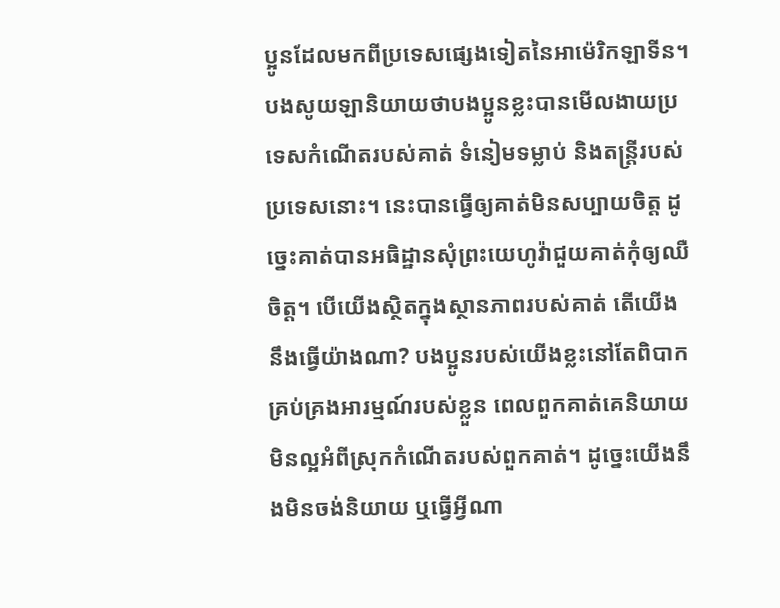ប្អូនដែលមកពីប្រទេសផ្សេងទៀតនៃអាម៉េរិកឡាទីន។ បងសូយឡានិយាយថាបងប្អូនខ្លះបានមើលងាយប្រទេសកំណើតរបស់គាត់ ទំនៀមទម្លាប់ និងតន្ដ្រីរបស់ប្រទេសនោះ។ នេះបានធ្វើឲ្យគាត់មិនសប្បាយចិត្ដ ដូច្នេះគាត់បានអធិដ្ឋានសុំព្រះយេហូវ៉ាជួយគាត់កុំឲ្យឈឺចិត្ដ។ បើយើងស្ថិតក្នុងស្ថានភាពរបស់គាត់ តើយើងនឹងធ្វើយ៉ាងណា? បងប្អូនរបស់យើងខ្លះនៅតែពិបាកគ្រប់គ្រងអារម្មណ៍របស់ខ្លួន ពេលពួកគាត់គេនិយាយមិនល្អអំពីស្រុកកំណើតរបស់ពួកគាត់។ ដូច្នេះយើងនឹងមិនចង់និយាយ ឬធ្វើអ្វីណា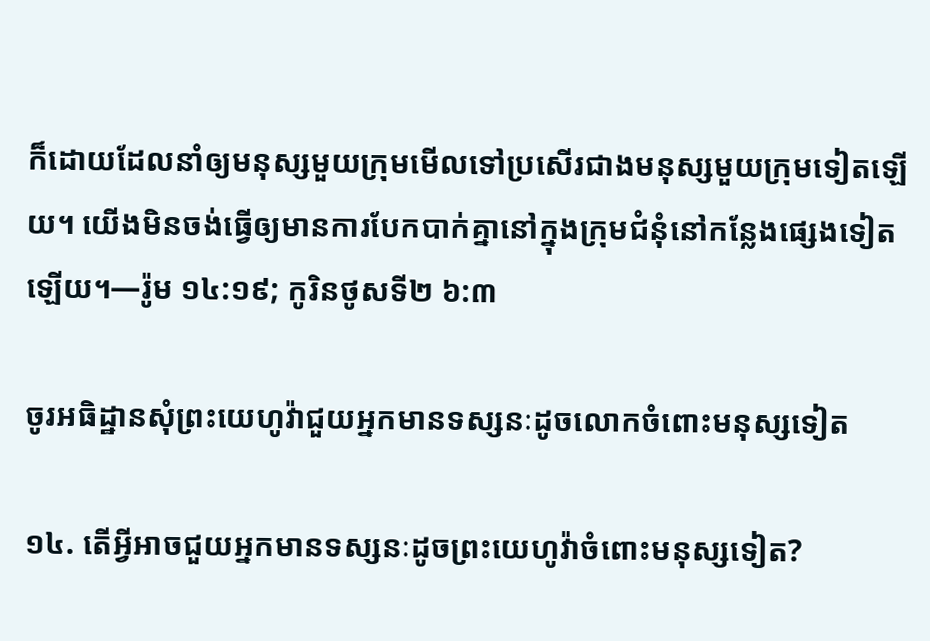ក៏ដោយដែលនាំឲ្យមនុស្សមួយក្រុមមើលទៅប្រសើរជាងមនុស្សមួយក្រុមទៀតឡើយ។ យើងមិនចង់ធ្វើឲ្យមានការបែកបាក់គ្នានៅក្នុងក្រុមជំនុំនៅកន្លែងផ្សេងទៀតឡើយ។—រ៉ូម ១៤:១៩; កូរិនថូសទី២ ៦:៣

ចូរអធិដ្ឋានសុំព្រះយេហូវ៉ាជួយអ្នកមានទស្សនៈដូចលោកចំពោះមនុស្សទៀត

១៤. តើអ្វីអាចជួយអ្នកមានទស្សនៈដូចព្រះយេហូវ៉ាចំពោះមនុស្សទៀត?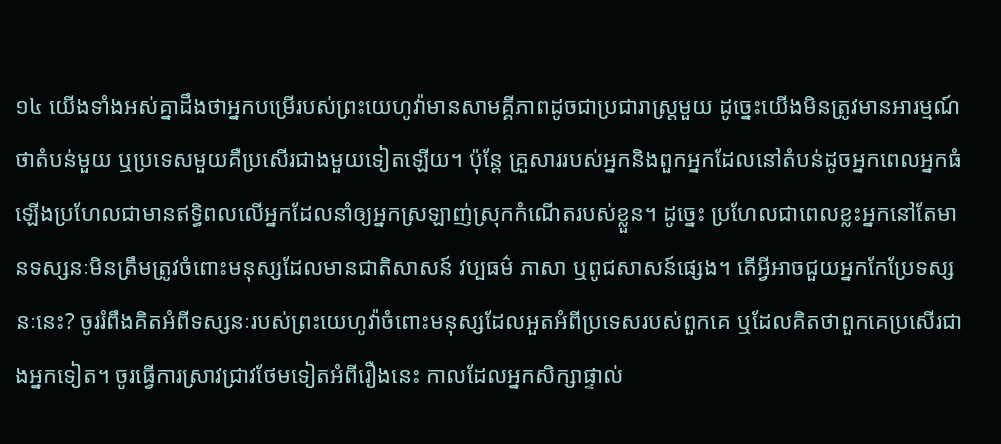១៤ យើងទាំងអស់គ្នាដឹងថាអ្នកបម្រើរបស់ព្រះយេហូវ៉ាមានសាមគ្គីភាពដូចជាប្រជារាស្ដ្រមួយ ដូច្នេះយើងមិនត្រូវមានអារម្មណ៍ថាតំបន់មួយ ឬប្រទេសមួយគឺប្រសើរជាងមួយទៀតឡើយ។ ប៉ុន្ដែ គ្រួសាររបស់អ្នកនិងពួកអ្នកដែលនៅតំបន់ដូចអ្នកពេលអ្នកធំឡើងប្រហែលជាមានឥទ្ធិពលលើអ្នកដែលនាំឲ្យអ្នកស្រឡាញ់ស្រុកកំណើតរបស់ខ្លួន។ ដូច្នេះ ប្រហែលជាពេលខ្លះអ្នកនៅតែមានទស្សនៈមិនត្រឹមត្រូវចំពោះមនុស្សដែលមានជាតិសាសន៍ វប្បធម៌ ភាសា ឬពូជសាសន៍ផ្សេង។ តើអ្វីអាចជួយអ្នកកែប្រែទស្សនៈនេះ? ចូររំពឹងគិតអំពីទស្សនៈរបស់ព្រះយេហូវ៉ាចំពោះមនុស្សដែលអួតអំពីប្រទេសរបស់ពួកគេ ឬដែលគិតថាពួកគេប្រសើរជាងអ្នកទៀត។ ចូរធ្វើការស្រាវជ្រាវថែមទៀតអំពីរឿងនេះ កាលដែលអ្នកសិក្សាផ្ទាល់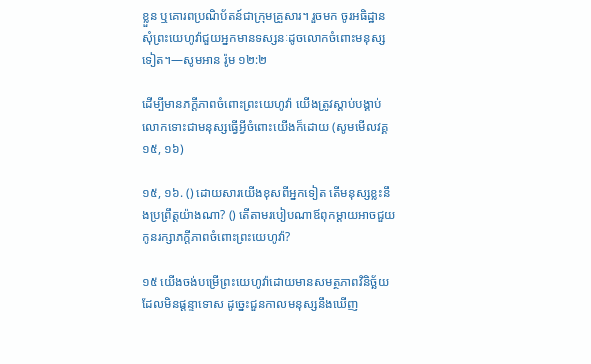ខ្លួន ឬគោរពប្រណិប័តន៍ជាក្រុមគ្រួសារ។ រួចមក ចូរអធិដ្ឋានសុំព្រះយេហូវ៉ាជួយអ្នកមានទស្សនៈដូចលោកចំពោះមនុស្សទៀត។—សូមអាន រ៉ូម ១២:២

ដើម្បីមានភក្ដីភាពចំពោះព្រះយេហូវ៉ា យើងត្រូវស្តាប់បង្គាប់លោកទោះជាមនុស្សធ្វើអ្វីចំពោះយើងក៏ដោយ (សូមមើលវគ្គ១៥, ១៦)

១៥, ១៦. () ដោយសារយើងខុសពីអ្នកទៀត តើមនុស្សខ្លះនឹងប្រព្រឹត្ដយ៉ាងណា? () តើតាមរបៀបណាឪពុកម្ដាយអាចជួយកូនរក្សាភក្ដីភាពចំពោះព្រះយេហូវ៉ា?

១៥ យើងចង់បម្រើព្រះយេហូវ៉ាដោយមានសមត្ថភាពវិនិច្ឆ័យដែលមិនផ្ដន្ទាទោស ដូច្នេះជួនកាលមនុស្សនឹងឃើញ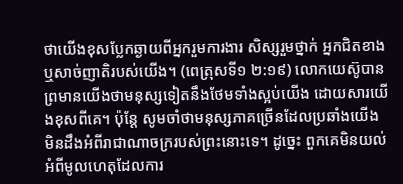ថាយើងខុសប្លែកឆ្ងាយពីអ្នករួមការងារ សិស្សរួមថ្នាក់ អ្នកជិតខាង ឬសាច់ញាតិរបស់យើង។ (ពេត្រុសទី១ ២:១៩) លោកយេស៊ូបានព្រមានយើងថាមនុស្សទៀតនឹងថែមទាំងស្អប់យើង ដោយសារយើងខុសពីគេ។ ប៉ុន្ដែ សូមចាំថាមនុស្សភាគច្រើនដែលប្រឆាំងយើង មិនដឹងអំពីរាជាណាចក្ររបស់ព្រះនោះទេ។ ដូច្នេះ ពួកគេមិនយល់អំពីមូលហេតុដែលការ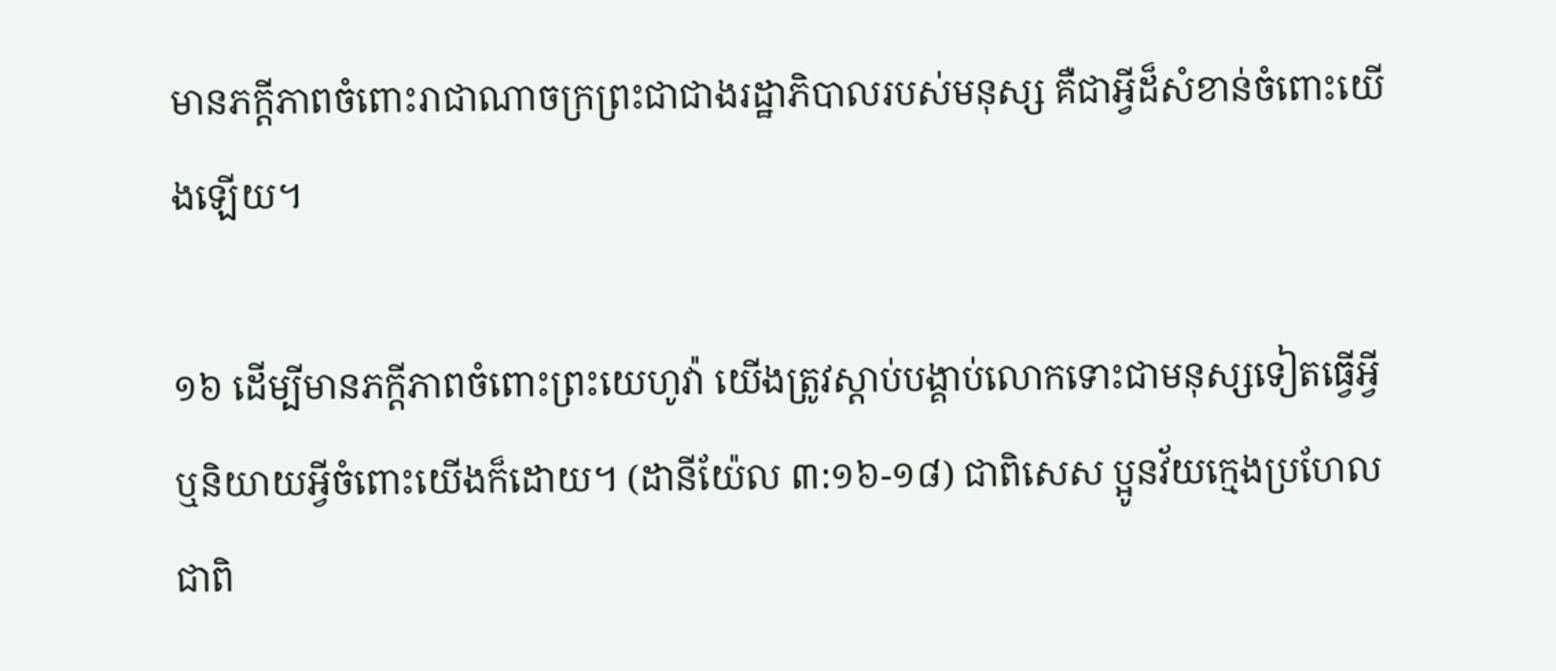មានភក្ដីភាពចំពោះរាជាណាចក្រព្រះជាជាងរដ្ឋាភិបាលរបស់មនុស្ស គឺជាអ្វីដ៏សំខាន់ចំពោះយើងឡើយ។

១៦ ដើម្បីមានភក្ដីភាពចំពោះព្រះយេហូវ៉ា យើងត្រូវស្តាប់បង្គាប់លោកទោះជាមនុស្សទៀតធ្វើអ្វី ឬនិយាយអ្វីចំពោះយើងក៏ដោយ។ (ដានីយ៉ែល ៣:១៦-១៨) ជាពិសេស ប្អូនវ័យក្មេងប្រហែលជាពិ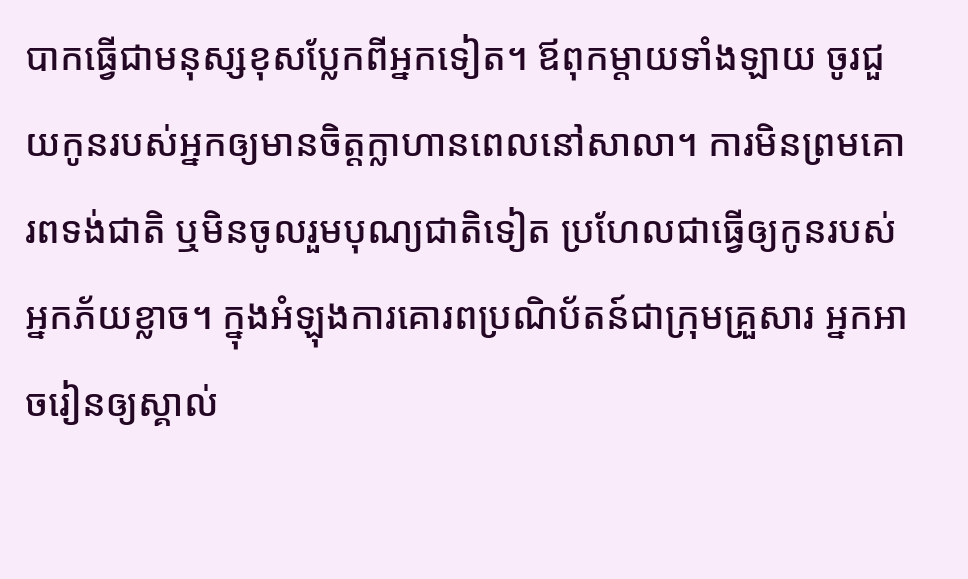បាកធ្វើជាមនុស្សខុសប្លែកពីអ្នកទៀត។ ឪពុកម្ដាយទាំងឡាយ ចូរជួយកូនរបស់អ្នកឲ្យមានចិត្ដក្លាហានពេលនៅសាលា។ ការមិនព្រមគោរពទង់ជាតិ ឬមិនចូលរួមបុណ្យជាតិទៀត ប្រហែលជាធ្វើឲ្យកូនរបស់អ្នកភ័យខ្លាច។ ក្នុងអំឡុងការគោរពប្រណិប័តន៍ជាក្រុមគ្រួសារ អ្នកអាចរៀនឲ្យស្គាល់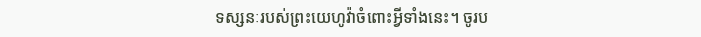ទស្សនៈរបស់ព្រះយេហូវ៉ាចំពោះអ្វីទាំងនេះ។ ចូរប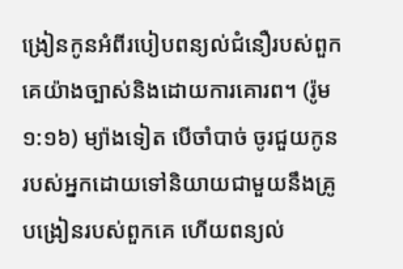ង្រៀនកូនអំពីរបៀបពន្យល់ជំនឿរបស់ពួកគេយ៉ាងច្បាស់និងដោយការគោរព។ (រ៉ូម ១:១៦) ម្យ៉ាងទៀត បើចាំបាច់ ចូរជួយកូនរបស់អ្នកដោយទៅនិយាយជាមួយនឹងគ្រូបង្រៀនរបស់ពួកគេ ហើយពន្យល់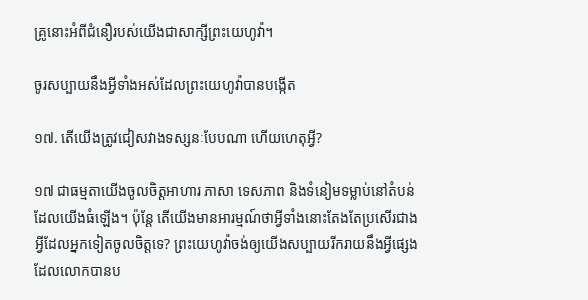គ្រូនោះអំពីជំនឿរបស់យើងជាសាក្សីព្រះយេហូវ៉ា។

ចូរសប្បាយនឹងអ្វីទាំងអស់ដែលព្រះយេហូវ៉ាបានបង្កើត

១៧. តើយើងត្រូវជៀសវាងទស្សនៈបែបណា ហើយហេតុអ្វី?

១៧ ជាធម្មតាយើងចូលចិត្ដអាហារ ភាសា ទេសភាព និងទំនៀមទម្លាប់នៅតំបន់ដែលយើងធំឡើង។ ប៉ុន្ដែ តើយើងមានអារម្មណ៍ថាអ្វីទាំងនោះតែងតែប្រសើរជាងអ្វីដែលអ្នកទៀតចូលចិត្ដទេ? ព្រះយេហូវ៉ាចង់ឲ្យយើងសប្បាយរីករាយនឹងអ្វីផ្សេងដែលលោកបានប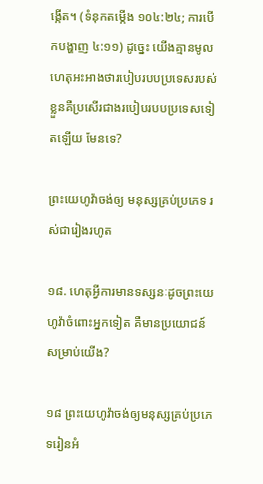ង្កើត។ (ទំនុកតម្កើង ១០៤:២៤; ការបើកបង្ហាញ ៤:១១) ដូច្នេះ យើងគ្មានមូលហេតុអះអាងថារបៀបរបបប្រទេសរបស់ខ្លួនគឺប្រសើរជាងរបៀបរបបប្រទេសទៀតឡើយ មែនទេ?

ព្រះយេហូវ៉ាចង់ឲ្យ មនុស្សគ្រប់ប្រភេទ រស់ជារៀងរហូត

១៨. ហេតុអ្វីការមានទស្សនៈដូចព្រះយេហូវ៉ាចំពោះអ្នកទៀត គឺមានប្រយោជន៍សម្រាប់យើង?

១៨ ព្រះយេហូវ៉ាចង់ឲ្យមនុស្សគ្រប់ប្រភេទរៀនអំ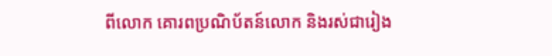ពីលោក គោរពប្រណិប័តន៍លោក និងរស់ជារៀង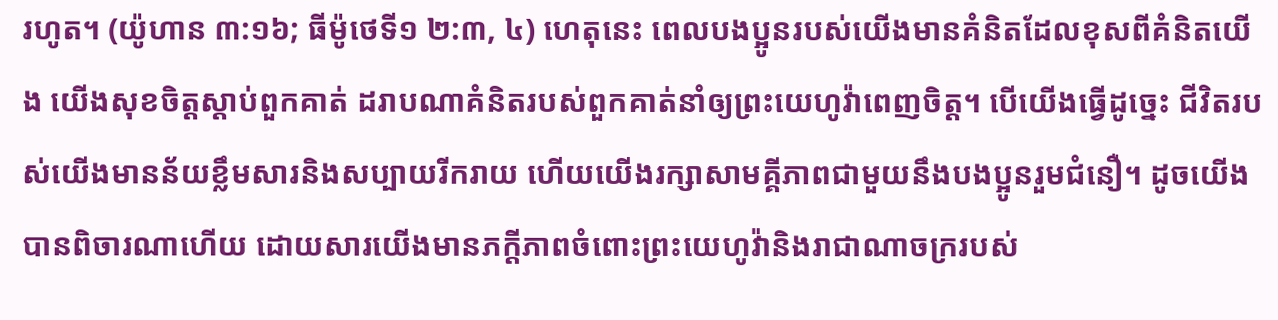រហូត។ (យ៉ូហាន ៣:១៦; ធីម៉ូថេទី១ ២:៣, ៤) ហេតុនេះ ពេលបងប្អូនរបស់យើងមានគំនិតដែលខុសពីគំនិតយើង យើងសុខចិត្ដស្តាប់ពួកគាត់ ដរាបណាគំនិតរបស់ពួកគាត់នាំឲ្យព្រះយេហូវ៉ាពេញចិត្ដ។ បើយើងធ្វើដូច្នេះ ជីវិតរបស់យើងមានន័យខ្លឹមសារនិងសប្បាយរីករាយ ហើយយើងរក្សាសាមគ្គីភាពជាមួយនឹងបងប្អូនរួមជំនឿ។ ដូចយើងបានពិចារណាហើយ ដោយសារយើងមានភក្ដីភាពចំពោះព្រះយេហូវ៉ានិងរាជាណាចក្ររបស់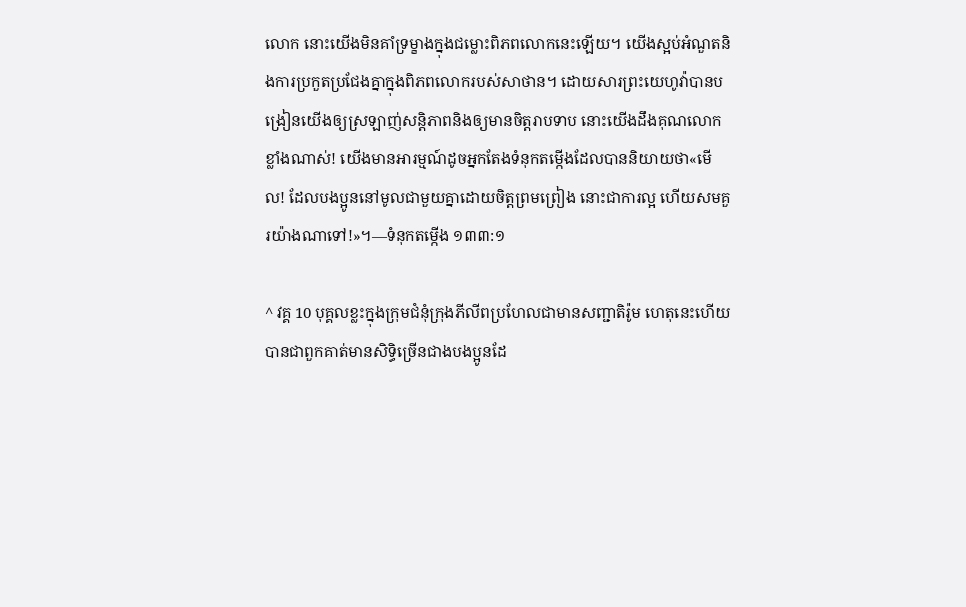លោក នោះយើងមិនគាំទ្រម្ខាងក្នុងជម្លោះពិភពលោកនេះឡើយ។ យើងស្អប់អំណួតនិងការប្រកួតប្រជែងគ្នាក្នុងពិភពលោករបស់សាថាន។ ដោយសារព្រះយេហូវ៉ាបានបង្រៀនយើងឲ្យស្រឡាញ់សន្ដិភាពនិងឲ្យមានចិត្ដរាបទាប នោះយើងដឹងគុណលោកខ្លាំងណាស់! យើងមានអារម្មណ៍ដូចអ្នកតែងទំនុកតម្កើងដែលបាននិយាយថា«មើល! ដែលបងប្អូននៅមូលជាមួយគ្នាដោយចិត្ដព្រមព្រៀង នោះជាការល្អ ហើយសមគួរយ៉ាងណាទៅ!»។—ទំនុកតម្កើង ១៣៣:១

^ វគ្គ 10 បុគ្គលខ្លះក្នុងក្រុមជំនុំក្រុងភីលីពប្រហែលជាមានសញ្ជាតិរ៉ូម ហេតុនេះហើយបានជាពួកគាត់មានសិទ្ធិច្រើនជាងបងប្អូនដែ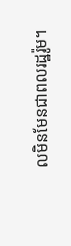លមិនមែនជាពលរដ្ឋរ៉ូម។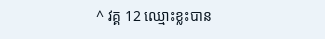^ វគ្គ 12 ឈ្មោះខ្លះបាន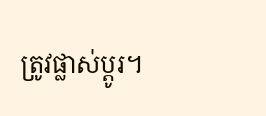ត្រូវផ្លាស់ប្ដូរ។